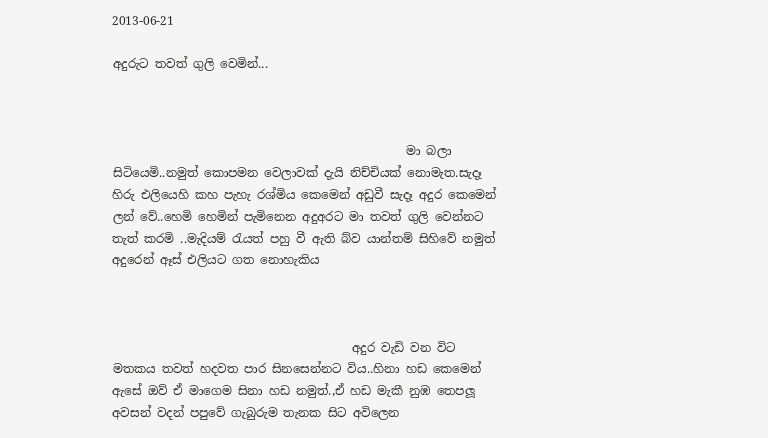2013-06-21

අදුරුට තවත් ගුලි වෙමින්...



                                                 මා බලා සිටියෙමි..නමුත් කොපමන වෙලාවක් දැයි නිච්චියක් නොමැත.සැදෑ හිරු එලියෙහි කහ පැහැ රශ්මිය කෙමෙන් අඩුවී සැදෑ අදුර කෙමෙන් ලන් වේ..හෙමි හෙමින් පැමිනෙන අදුඅරට මා තවත් ගුලි වෙන්නට තැත් කරමි ..මැදියම් රැයත් පහු වී ඇති බ්ව යාන්තම් සිහිවේ නමුත් අදුරෙන් ඈස් එලියට ගත නොහැකිය



                                        අදුර වැඩි වන විට මතකය තවත් හදවත පාර සිනසෙන්නට විය..හිනා හඩ කෙමෙන් ඇසේ ඔව් ඒ මාගෙම සිනා හඩ නමුත්.,ඒ හඩ මැකී නුඹ තෙපලූ අවසන් වදන් පපුවේ ගැබුරුම තැනක සිට අවිලෙන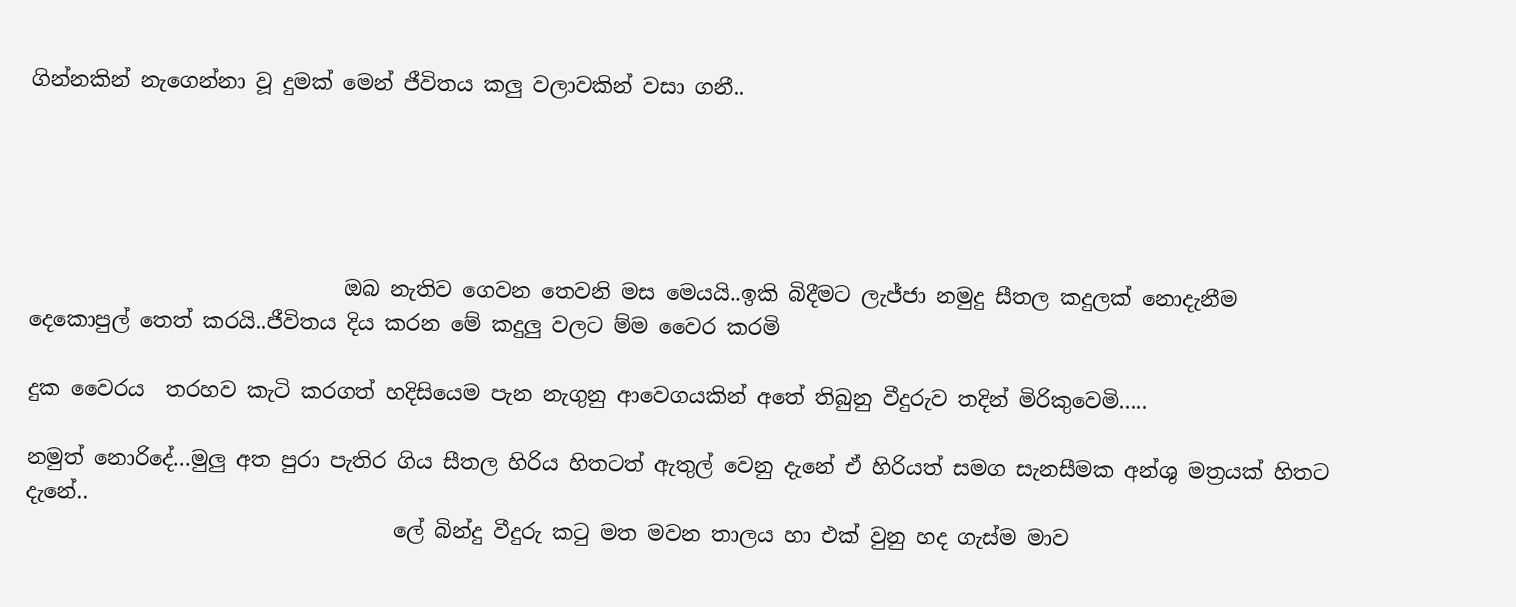ගින්නකින් නැගෙන්නා වූ දුමක් මෙන් ජීවිතය කලු වලාවකින් වසා ගනී..





                              ඔබ නැතිව ගෙවන තෙවනි මස මෙයයි..ඉකි බිදීමට ලැජ්ජා නමුදු සීතල කදුලක් නොදැනීම දෙකොපුල් තෙත් කරයි..ජීවිතය දිය කරන මේ කදුලු වලට ම්ම වෛර කරමි

දුක වෛරය  තරහව කැටි කරගත් හදිසියෙම පැන නැගුනු ආවෙගයකින් අතේ තිබුනු වීදුරුව තදින් මිරිකුවෙමි.....

නමුත් නොරිදේ...මුලු අත පුරා පැතිර ගිය සීතල හිරිය හිතටත් ඇතුල් වෙනු දැනේ ඒ හිරියත් සමග සැනසීමක අන්ශු මත්‍රයක් හිතට දැනේ..
                                   ලේ බින්දු වීදුරු කටු මත මවන තාලය හා එක් වුනු හද ගැස්ම මාව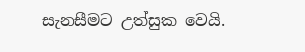සැනසීමට උත්සුක වෙයි.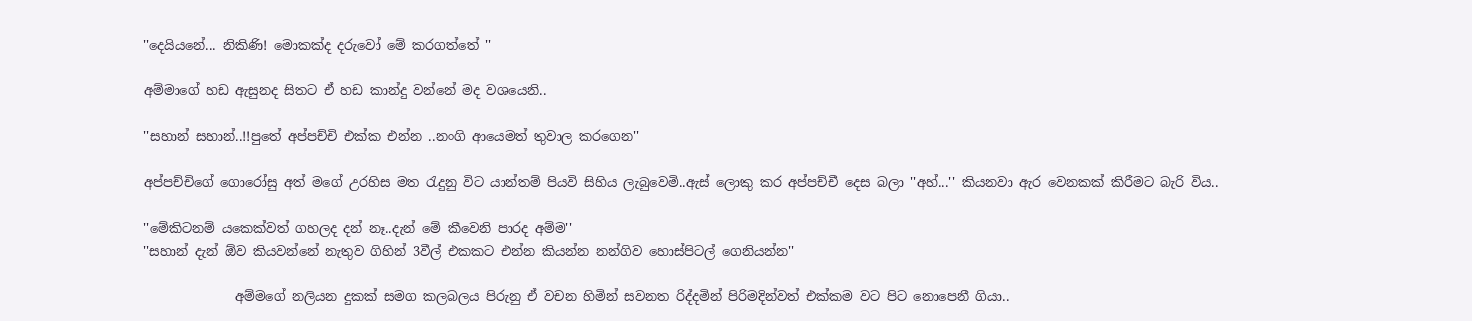''දෙයියනේ... නිකිණි! මොකක්ද දරුවෝ මේ කරගත්තේ ''

අම්මාගේ හඩ ඇසුනද සිතට ඒ හඩ කාන්දු වන්නේ මද වශයෙනි..

''සහාන් සහාන්..!!පුතේ අප්පච්චි එක්ක එන්න ..නංගි ආයෙමත් තුවාල කරගෙන''

අප්පච්චිගේ ගොරෝසු අත් මගේ උරහිස මත රැදුනු විට යාන්තම් පියවි සිහිය ලැබුවෙමි..ඇස් ලොකු කර අප්පච්චී දෙස බලා ''අහ්...'' කියනවා ඇර වෙනකක් කිරීමට බැරි විය..

''මේකිටනම් යකෙක්වත් ගහලද දන් නෑ..දැන් මේ කීවෙනි පාරද අම්ම''
''සහාන් දැන් ඕව කියවන්නේ නැතුව ගිහින් 3වීල් එකකට එන්න කියන්න නන්ගිව හොස්පිටල් ගෙනියන්න''

              අම්මගේ නලියන දුකක් සමග කලබලය පිරුනු ඒ වචන හිමින් සවනත රිද්දමින් පිරිමදින්වත් එක්කම වට පිට නොපෙනී ගියා..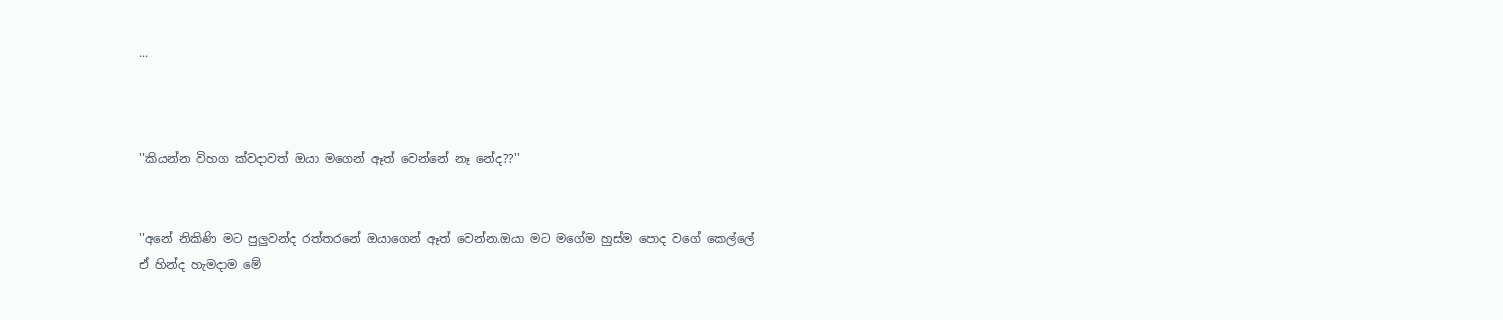...



''කියන්න විහග ක්වදාවත් ඔයා මගෙන් ඈත් වෙන්නේ නෑ නේද??''


''අනේ නිකිණි මට පුලුවන්ද රත්තරනේ ඔයාගෙන් ඈත් වෙන්න.ඔයා මට මගේම හුස්ම පොද වගේ කෙල්ලේ
ඒ හින්ද හැමදාම මේ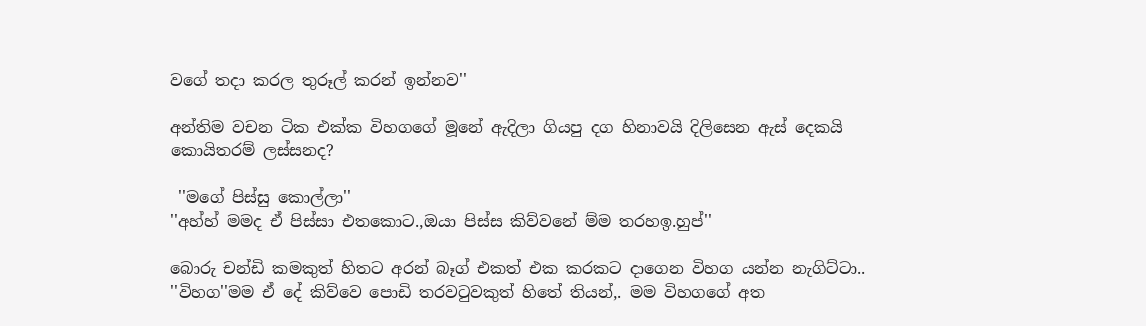වගේ තදා කරල තුරූල් කරන් ඉන්නව''

අන්තිම වචන ටික එක්ක විහගගේ මූනේ ඇදිලා ගියපු දග හිනාවයි දිලිසෙන ඇස් දෙකයි කොයිතරම් ලස්සනද?

 ''මගේ පිස්සු කොල්ලා''
''අහ්හ් මමද ඒ පිස්සා එතකොට.,ඔයා පිස්ස කිව්වනේ ම්ම තරහඉ.හුප්''

බොරු චන්ඩි කමකුත් හිතට අරන් බෑග් එකත් එක කරකට දාගෙන විහග යන්න නැගිට්ටා..
''විහග''මම ඒ දේ කිව්වෙ පොඩි තරවටුවකුත් හිතේ තියන්,. මම විහගගේ අත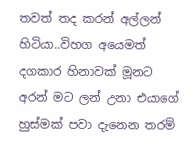තවත් තද කරන් අල්ලන් හිටියා..විහග අයෙමත් දගකාර හිනාවක් මූනට අරන් මට ලන් උනා එයාගේ හුස්මක් පවා දැනෙන තරම්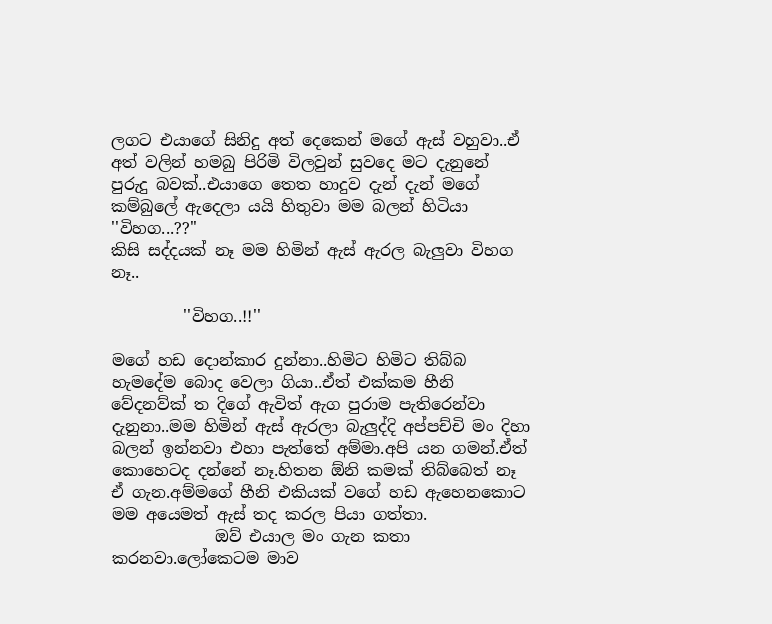ලගට එයාගේ සිනිදු අත් දෙකෙන් මගේ ඇස් වහුවා..ඒ අත් වලින් හමබු පිරිමි විලවුන් සුවදෙ මට දැනුනේ පුරුදු බවක්..එයාගෙ තෙත හාදුව දැන් දැන් මගේ කම්බුලේ ඇදෙලා යයි හිතුවා මම බලන් හිටියා ''විහග...??''
කිසි සද්දයක් නෑ මම හිමින් ඇස් ඇරල බැලුවා විහග නෑ..

         ''විහග..!!''

මගේ හඩ දොන්කාර දුන්නා..හිමිට හිමිට තිබ්බ හැමදේම බොද වෙලා ගියා..ඒත් එක්කම හීනි වේදනව්ක් ත දිගේ ඇවිත් ඇග පුරාම පැතිරෙන්වා දැනුනා..මම හිමින් ඇස් ඇරලා බැලුද්දි අප්පච්චි මං දිහා බලන් ඉන්නවා එහා පැත්තේ අම්මා.අපි යන ගමන්.ඒත් කොහෙටද දන්නේ නෑ.හිතන ඕනි කමක් තිබ්බෙත් නෑ ඒ ගැන.අම්මගේ හීනි එකියක් වගේ හඩ ඇහෙනකොට මම අයෙමත් ඇස් තද කරල පියා ගත්තා.
             ඔව් එයාල මං ගැන කතා කරනවා.ලෝකෙටම මාව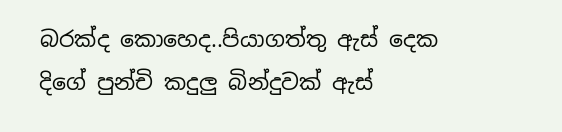බරක්ද කොහෙද..පියාගත්තු ඇස් දෙක දිගේ පුන්චි කදුලු බින්දුවක් ඇස්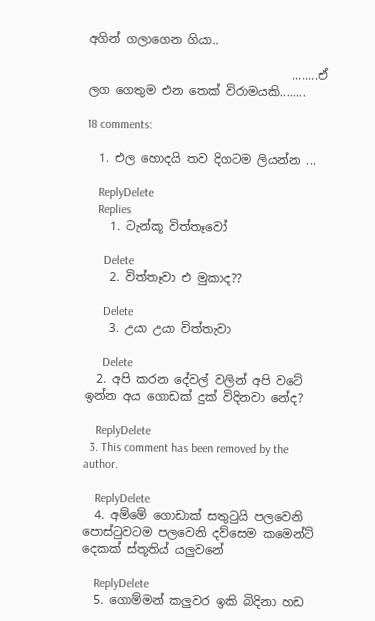අගින් ගලාගෙන ගියා..

                                  ........ඒ ලග ගෙතුම එන තෙක් විරාමයකි........

18 comments:

  1. එල හොදයි තව දිගටම ලියන්න ...

    ReplyDelete
    Replies
    1. ටැන්කූ විත්තෑවෝ

      Delete
    2. විත්තෑවා එ මුකාද??

      Delete
    3. උයා උයා විත්තැවා

      Delete
  2. අපි කරන දේවල් වලින් අපි වටේ ඉන්න අය ගොඩක් දුක් විදිනවා නේද?

    ReplyDelete
  3. This comment has been removed by the author.

    ReplyDelete
  4. අම්මේ ගොඩාක් සතුටුයි පලවෙනි පොස්ටුවටම පලවෙනි දව්සෙම කමෙන්ට් දෙකක් ස්තූතිය් යලුවනේ

    ReplyDelete
  5. ගොම්මන් කලුවර ඉකි බිදිනා හඩ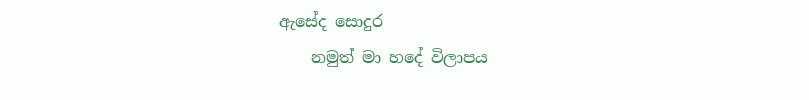ඇසේද සොදුර
    නමුත් මා හදේ විලාපය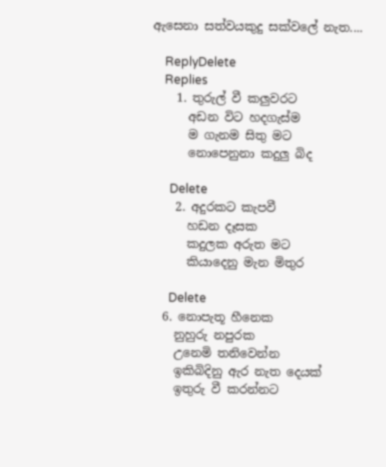ඇසෙනා සත්වයකුදු සක්වලේ නැත....

    ReplyDelete
    Replies
    1. තුරුල් වී කලුවරට
      අඩන විට හදගැස්ම
      ම ගැනම සිතු මට
      නොපෙනුනා කදුලු බිද

      Delete
    2. අදුරකට කැපවී
      හඩන දෑසක
      කදුලක අරුත මට
      කියාදෙනු මැන මිතුර

      Delete
  6. නොපැතූ හීනෙක
    නුහුරු නපුරක
    උනෙමි තනිවෙන්න
    ඉකිබිදිනු ඇර නැත දෙයක්
    ඉතුරු වී කරන්නට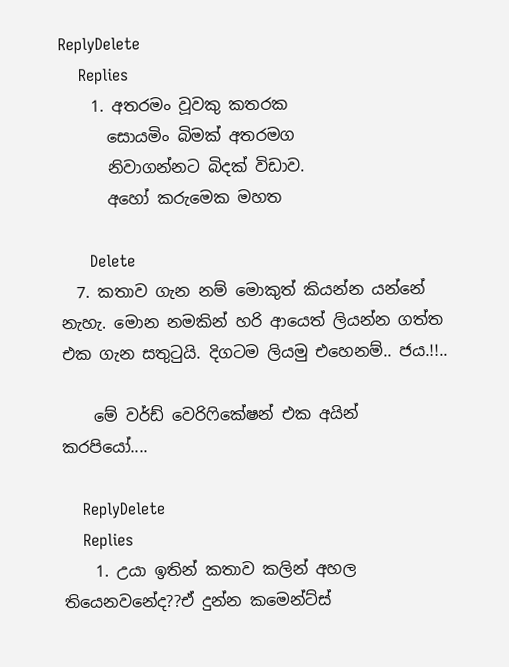ReplyDelete
    Replies
    1. අතරමං වූවකු කතරක
      සොයමිං බිමක් අතරමග
      නිවාගන්නට බිදක් විඩාව.
      අහෝ කරුමෙක මහත

      Delete
  7. කතාව ගැන නම් මොකුත් කියන්න යන්නේ නැහැ. මොන නමකින් හරි ආයෙත් ලියන්න ගත්ත එක ගැන සතුටුයි. දිගටම ලියමු එහෙනම්.. ජය.!!..

    මේ වර්ඩ් වෙරිෆිකේෂන් එක අයින් කරපියෝ....

    ReplyDelete
    Replies
    1. උයා ඉතින් කතාව කලින් අහල තියෙනවනේද??ඒ දුන්න කමෙන්ට්ස්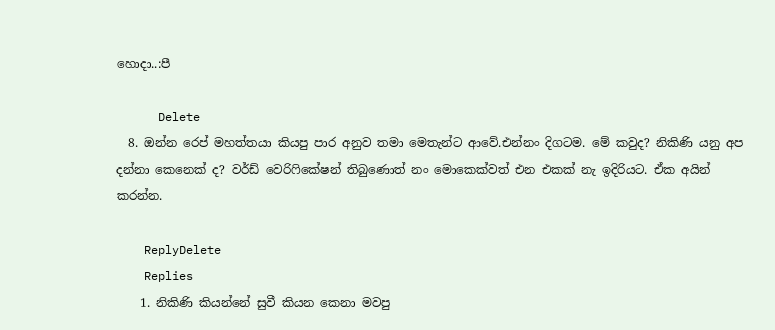හොදා..:පී

      Delete
  8. ඔන්න රෙප් මහත්තයා කියපු පාර අනුව තමා මෙතැන්ට ආවේ.එන්නං දිගටම. මේ කවුද? නිකිණි යනු අප දන්නා කෙනෙක් ද? වර්ඩ් වෙරිෆිකේෂන් තිබුණොත් නං මොකෙක්වත් එන එකක් නැ ඉදිරියට. ඒක අයින් කරන්න.

    ReplyDelete
    Replies
    1. නිකිණි කියන්නේ සුවී කියන කෙනා මවපු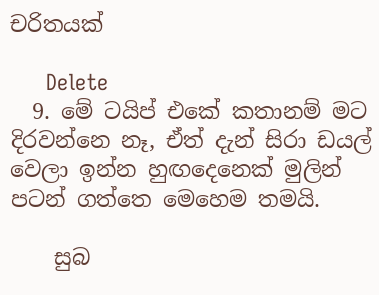චරිතයක්

      Delete
  9. මේ ටයිප් එකේ කතානම් මට දිරවන්නෙ නෑ, ඒත් දැන් සිරා ඩයල් වෙලා ඉන්න හුඟදෙනෙක් මුලින් පටන් ගත්තෙ මෙහෙම තමයි.

    සුබ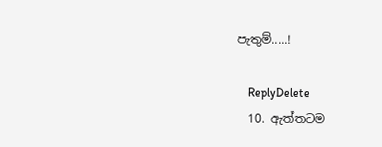පැතුම්.....!

    ReplyDelete
  10. ඇත්තටම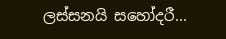ලස්සනයි සහෝදරී...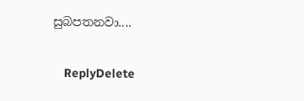සුබපතනවා....

    ReplyDelete